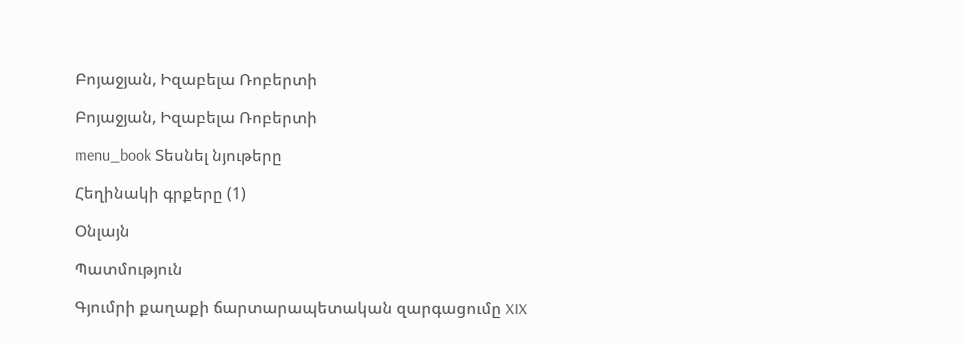Բոյաջյան, Իզաբելա Ռոբերտի

Բոյաջյան, Իզաբելա Ռոբերտի

menu_book Տեսնել նյութերը

Հեղինակի գրքերը (1)

Օնլայն

Պատմություն

Գյումրի քաղաքի ճարտարապետական զարգացումը XIX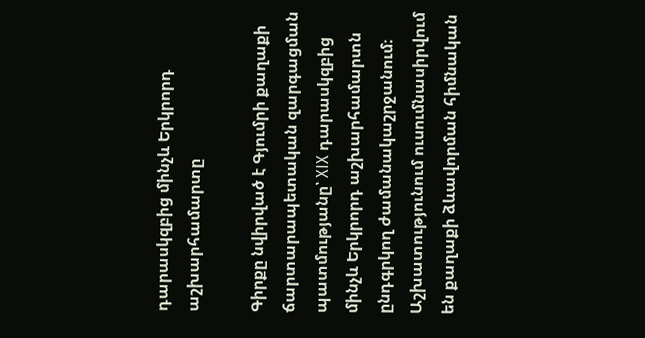դարասկզբից մինչև Երկրորդ աշխարհամարտը

Գիրքը նվիրված է Գյումրի քաղաքի ճարտարապետական զարգացման պատմությանը՝ XIX դարասկզբից մինչև Երկրորդ աշխարհամարտն ընդգրկող ժամանակաշրջանում։ Աշխատությունում ուսումնասիրվում են քաղաքի ձևավորման հիմնական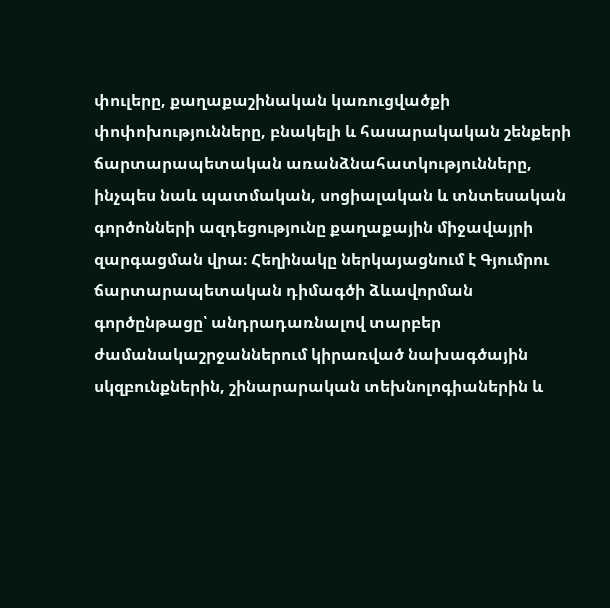փուլերը, քաղաքաշինական կառուցվածքի փոփոխությունները, բնակելի և հասարակական շենքերի ճարտարապետական առանձնահատկությունները, ինչպես նաև պատմական, սոցիալական և տնտեսական գործոնների ազդեցությունը քաղաքային միջավայրի զարգացման վրա։ Հեղինակը ներկայացնում է Գյումրու ճարտարապետական դիմագծի ձևավորման գործընթացը՝ անդրադառնալով տարբեր ժամանակաշրջաններում կիրառված նախագծային սկզբունքներին, շինարարական տեխնոլոգիաներին և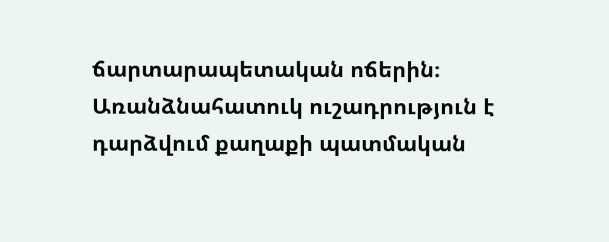ճարտարապետական ոճերին։ Առանձնահատուկ ուշադրություն է դարձվում քաղաքի պատմական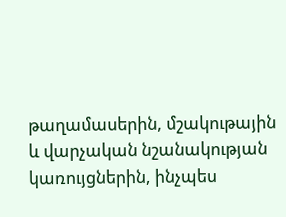թաղամասերին, մշակութային և վարչական նշանակության կառույցներին, ինչպես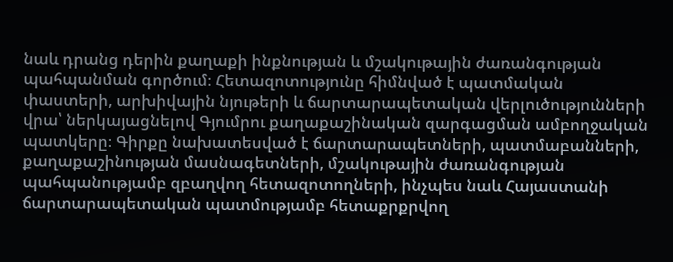նաև դրանց դերին քաղաքի ինքնության և մշակութային ժառանգության պահպանման գործում։ Հետազոտությունը հիմնված է պատմական փաստերի, արխիվային նյութերի և ճարտարապետական վերլուծությունների վրա՝ ներկայացնելով Գյումրու քաղաքաշինական զարգացման ամբողջական պատկերը։ Գիրքը նախատեսված է ճարտարապետների, պատմաբանների, քաղաքաշինության մասնագետների, մշակութային ժառանգության պահպանությամբ զբաղվող հետազոտողների, ինչպես նաև Հայաստանի ճարտարապետական պատմությամբ հետաքրքրվող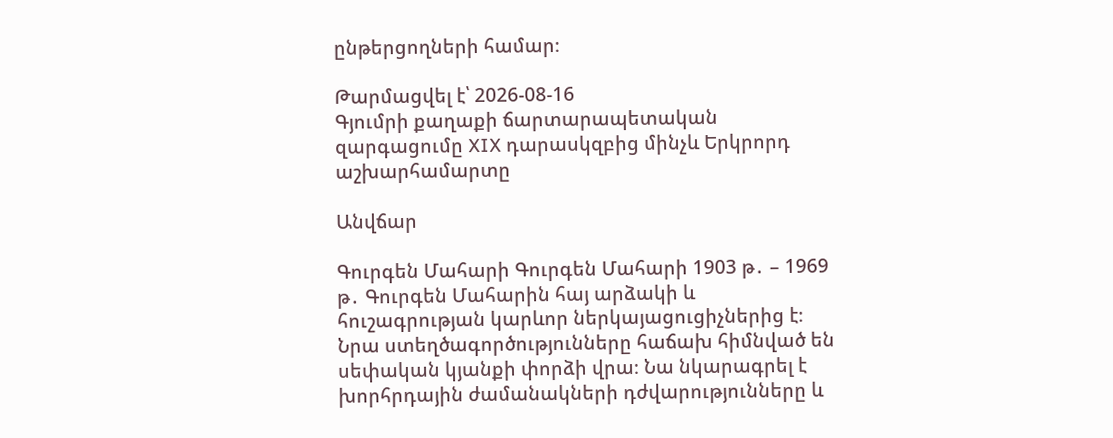ընթերցողների համար։

Թարմացվել է՝ 2026-08-16
Գյումրի քաղաքի ճարտարապետական զարգացումը XIX դարասկզբից մինչև Երկրորդ աշխարհամարտը

Անվճար

Գուրգեն Մահարի Գուրգեն Մահարի 1903 թ․ – 1969 թ․ Գուրգեն Մահարին հայ արձակի և հուշագրության կարևոր ներկայացուցիչներից է։ Նրա ստեղծագործությունները հաճախ հիմնված են սեփական կյանքի փորձի վրա։ Նա նկարագրել է խորհրդային ժամանակների դժվարությունները և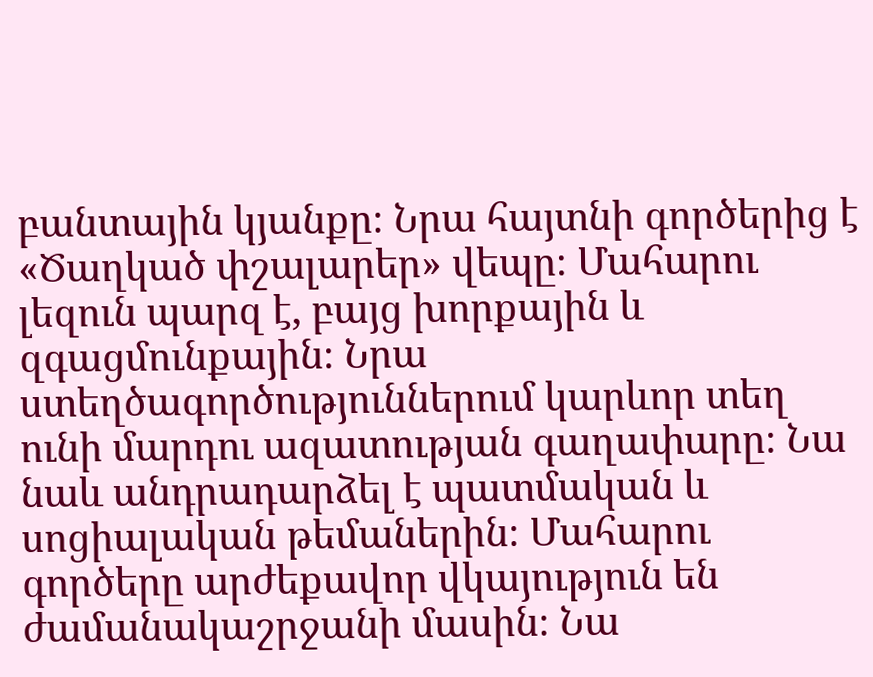բանտային կյանքը։ Նրա հայտնի գործերից է «Ծաղկած փշալարեր» վեպը։ Մահարու լեզուն պարզ է, բայց խորքային և զգացմունքային։ Նրա ստեղծագործություններում կարևոր տեղ ունի մարդու ազատության գաղափարը։ Նա նաև անդրադարձել է պատմական և սոցիալական թեմաներին։ Մահարու գործերը արժեքավոր վկայություն են ժամանակաշրջանի մասին։ Նա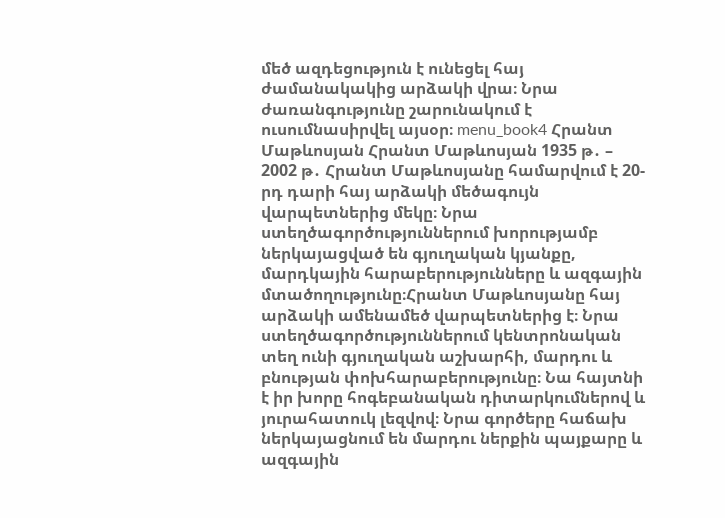մեծ ազդեցություն է ունեցել հայ ժամանակակից արձակի վրա։ Նրա ժառանգությունը շարունակում է ուսումնասիրվել այսօր։ menu_book4 Հրանտ Մաթևոսյան Հրանտ Մաթևոսյան 1935 թ․ – 2002 թ․ Հրանտ Մաթևոսյանը համարվում է 20-րդ դարի հայ արձակի մեծագույն վարպետներից մեկը։ Նրա ստեղծագործություններում խորությամբ ներկայացված են գյուղական կյանքը, մարդկային հարաբերությունները և ազգային մտածողությունը։Հրանտ Մաթևոսյանը հայ արձակի ամենամեծ վարպետներից է։ Նրա ստեղծագործություններում կենտրոնական տեղ ունի գյուղական աշխարհի, մարդու և բնության փոխհարաբերությունը։ Նա հայտնի է իր խորը հոգեբանական դիտարկումներով և յուրահատուկ լեզվով։ Նրա գործերը հաճախ ներկայացնում են մարդու ներքին պայքարը և ազգային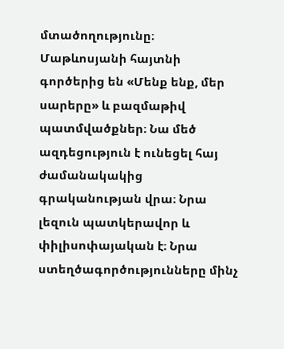մտածողությունը։ Մաթևոսյանի հայտնի գործերից են «Մենք ենք, մեր սարերը» և բազմաթիվ պատմվածքներ։ Նա մեծ ազդեցություն է ունեցել հայ ժամանակակից գրականության վրա։ Նրա լեզուն պատկերավոր և փիլիսոփայական է։ Նրա ստեղծագործությունները մինչ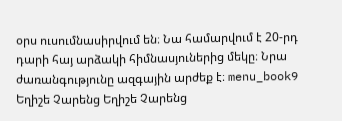օրս ուսումնասիրվում են։ Նա համարվում է 20-րդ դարի հայ արձակի հիմնասյուներից մեկը։ Նրա ժառանգությունը ազգային արժեք է։ menu_book9 Եղիշե Չարենց Եղիշե Չարենց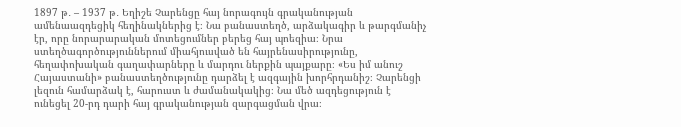1897 թ․ – 1937 թ․ Եղիշե Չարենցը հայ նորագույն գրականության ամենաազդեցիկ հեղինակներից է։ Նա բանաստեղծ, արձակագիր և թարգմանիչ էր, որը նորարարական մոտեցումներ բերեց հայ պոեզիա։ Նրա ստեղծագործություններում միահյուսված են հայրենասիրությունը, հեղափոխական գաղափարները և մարդու ներքին պայքարը։ «Ես իմ անուշ Հայաստանի» բանաստեղծությունը դարձել է ազգային խորհրդանիշ։ Չարենցի լեզուն համարձակ է, հարուստ և ժամանակակից։ Նա մեծ ազդեցություն է ունեցել 20-րդ դարի հայ գրականության զարգացման վրա։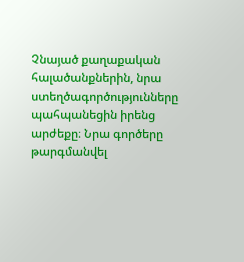Չնայած քաղաքական հալածանքներին, նրա ստեղծագործությունները պահպանեցին իրենց արժեքը։ Նրա գործերը թարգմանվել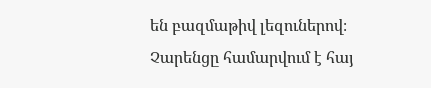են բազմաթիվ լեզուներով։ Չարենցը համարվում է հայ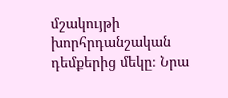մշակույթի խորհրդանշական դեմքերից մեկը։ Նրա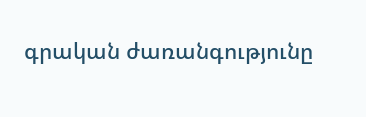գրական ժառանգությունը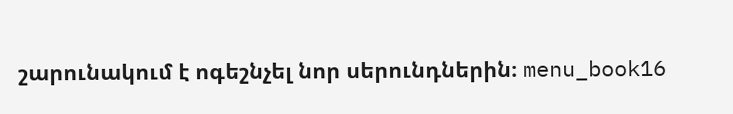շարունակում է ոգեշնչել նոր սերունդներին։ menu_book16